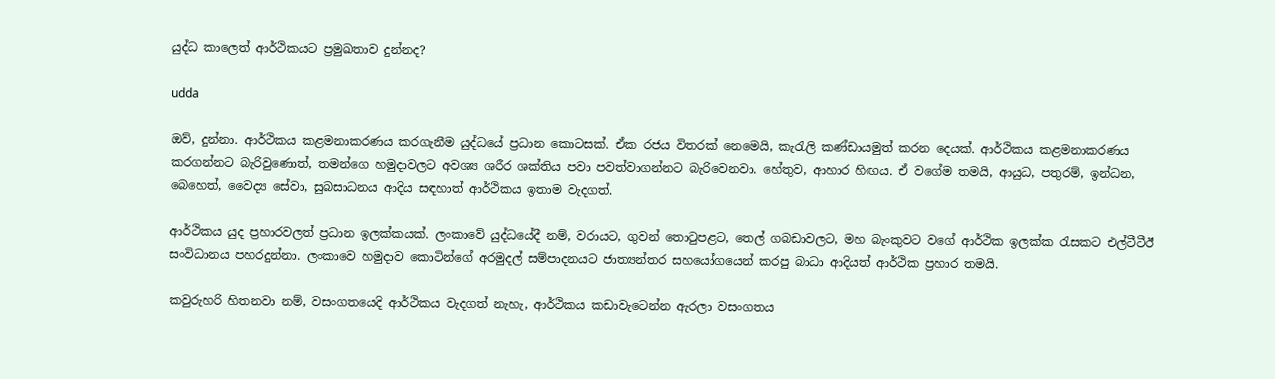යුද්ධ කාලෙත් ආර්ථිකයට ප්‍රමුඛතාව දුන්නද?

udda

ඔව්, දුන්නා. ආර්ථිකය කළමනාකරණය කරගැනීම යුද්ධයේ ප්‍රධාන කොටසක්. ඒක රජය විතරක් නෙමෙයි, කැරැලි කණ්ඩායමුත් කරන දෙයක්. ආර්ථිකය කළමනාකරණය කරගන්නට බැරිවුණොත්, තමන්ගෙ හමුදාවලට අවශ්‍ය ශරීර ශක්තිය පවා පවත්වාගන්නට බැරිවෙනවා. හේතුව, ආහාර හිඟය. ඒ වගේම තමයි, ආයුධ, පතුරම්, ඉන්ධන, බෙහෙත්, වෛද්‍ය සේවා, සුබසාධනය ආදිය සඳහාත් ආර්ථිකය ඉතාම වැදගත්.

ආර්ථිකය යුද ප්‍රහාරවලත් ප්‍රධාන ඉලක්කයක්. ලංකාවේ යුද්ධයේදී නම්, වරායට, ගුවන් තොටුපළට, තෙල් ගබඩාවලට, මහ බැංකුවට වගේ ආර්ථික ඉලක්ක රැසකට එල්ටීටීඊ සංවිධානය පහරදුන්නා. ලංකාවෙ හමුදාව කොටින්ගේ අරමුදල් සම්පාදනයට ජාත්‍යන්තර සහයෝගයෙන් කරපු බාධා ආදියත් ආර්ථික ප්‍රහාර තමයි.

කවුරුහරි හිතනවා නම්, වසංගතයෙදි ආර්ථිකය වැදගත් නැහැ, ආර්ථිකය කඩාවැටෙන්න ඇරලා වසංගතය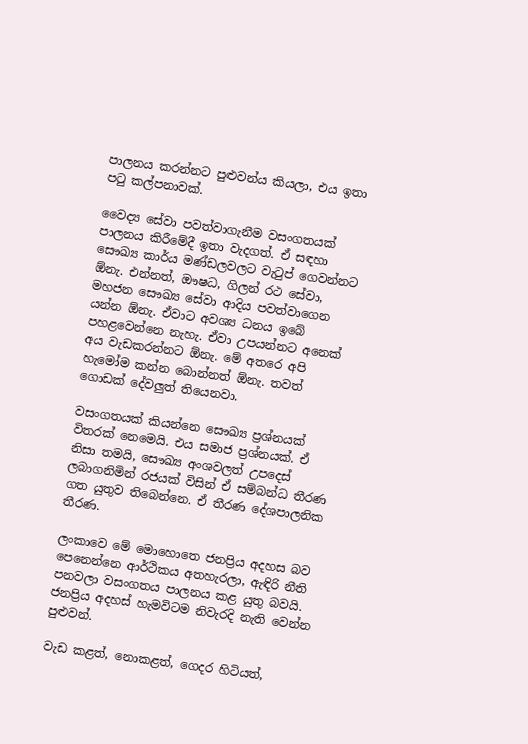පාලනය කරන්නට පුළුවන්ය කියලා, එය ඉතා පටු කල්පනාවක්.

වෛද්‍ය සේවා පවත්වාගැනීම වසංගතයක් පාලනය කිරීමේදී ඉතා වැදගත්. ඒ සඳහා සෞඛ්‍ය කාර්ය මණ්ඩලවලට වැටුප් ගෙවන්නට ඕනැ. එන්නත්, ඖෂධ, ගිලන් රථ සේවා, මහජන සෞඛ්‍ය සේවා ආදිය පවත්වාගෙන යන්න ඕනැ. ඒවාට අවශ්‍ය ධනය ඉබේ පහළවෙන්නෙ නැහැ. ඒවා උපයන්නට අනෙක් අය වැඩකරන්නට ඕනැ. මේ අතරෙ අපි හැමෝම කන්න බොන්නත් ඕනැ. තවත් ගොඩක් දේවලුත් තියෙනවා.

වසංගතයක් කියන්නෙ සෞඛ්‍ය ප්‍රශ්නයක් විතරක් නෙමෙයි. එය සමාජ ප්‍රශ්නයක්. ඒ නිසා තමයි, සෞඛ්‍ය අංශවලත් උපදෙස් ලබාගනිමින් රජයක් විසින් ඒ සම්බන්ධ තීරණ ගත යුතුව තිබෙන්නෙ. ඒ තීරණ දේශපාලනික තීරණ.

ලංකාවෙ මේ මොහොතෙ ජනප්‍රිය අදහස බව පෙනෙන්නෙ ආර්ථිකය අතහැරලා, ඇඳිරි නීති පනවලා වසංගතය පාලනය කළ යුතු බවයි. ජනප්‍රිය අදහස් හැමවිටම නිවැරදි නැති වෙන්න පුළුවන්.

වැඩ කළත්, නොකළත්, ගෙදර හිටියත්,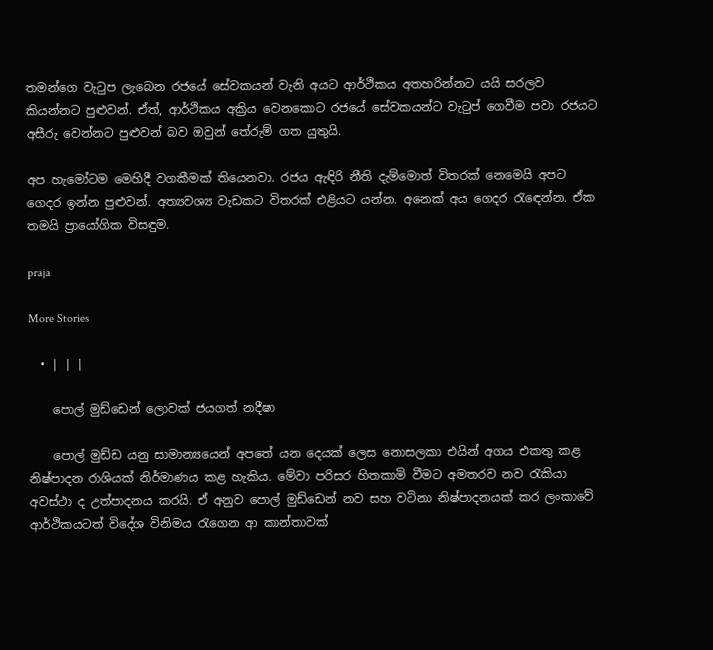තමන්ගෙ වැටුප ලැබෙන රජයේ සේවකයන් වැනි අයට ආර්ථිකය අතහරින්නට යයි සරලව කියන්නට පුළුවන්. ඒත්, ආර්ථිකය අක්‍රිය වෙනකොට රජයේ සේවකයන්ට වැටුප් ගෙවීම පවා රජයට අසීරු වෙන්නට පුළුවන් බව ඔවුන් තේරුම් ගත යුතුයි.

අප හැමෝටම මෙහිදී වගකීමක් තියෙනවා. රජය ඇඳිරි නීති දැම්මොත් විතරක් නෙමෙයි අපට ගෙදර ඉන්න පුළුවන්. අත්‍යවශ්‍ය වැඩකට විතරක් එළියට යන්න. අනෙක් අය ගෙදර රැඳෙන්න. ඒක තමයි ප්‍රායෝගික විසඳුම.

praja

More Stories

  • | | |

    පොල් මුඩ්ඩෙන් ලොවක් ජයගත් නදීෂා

    පොල් මුඩ්ඩ යනු සාමාන්‍යයෙන් අපතේ යන දෙයක් ලෙස නොසලකා එයින් අගය එකතු කළ නිෂ්පාදන රාශියක් නිර්මාණය කළ හැකිය. මේවා පරිසර හිතකාමි වීමට අමතරව නව රැකියා අවස්ථා ද උත්පාදනය කරයි. ඒ අනුව පොල් මුඩ්ඩෙන් නව සහ වටිනා නිෂ්පාදනයක් කර ලංකාවේ ආර්ථිකයටත් විදේශ විනිමය රැගෙන ආ කාන්තාවක්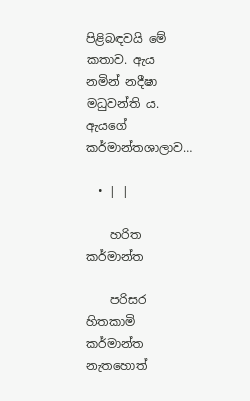පිළිබඳවයි මේ කතාව. ඇය නමින් නදීෂා මධුවන්ති ය. ඇයගේ කර්මාන්තශාලාව…

  • | |

    හරිත කර්මාන්ත

    පරිසර හිතකාමි කර්මාන්ත නැතහොත්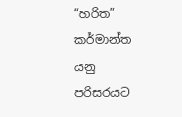“හරිත” කර්මාන්ත යනු පරිසරයට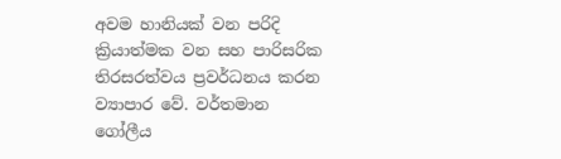අවම හානියක් වන පරිදි ක්‍රියාත්මක වන සහ පාරිසරික තිරසරත්වය ප්‍රවර්ධනය කරන ව්‍යාපාර වේ. වර්තමාන ගෝලීය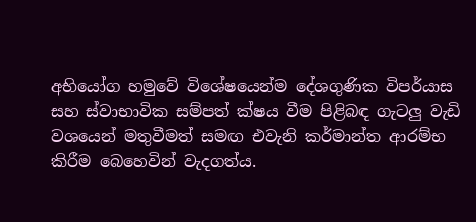අභියෝග හමුවේ විශේෂයෙන්ම දේශගුණික විපර්යාස සහ ස්වාභාවික සම්පත් ක්ෂය වීම පිළිබඳ ගැටලු වැඩි වශයෙන් මතුවීමත් සමඟ එවැනි කර්මාන්ත ආරම්භ කිරීම බෙහෙවින් වැදගත්ය.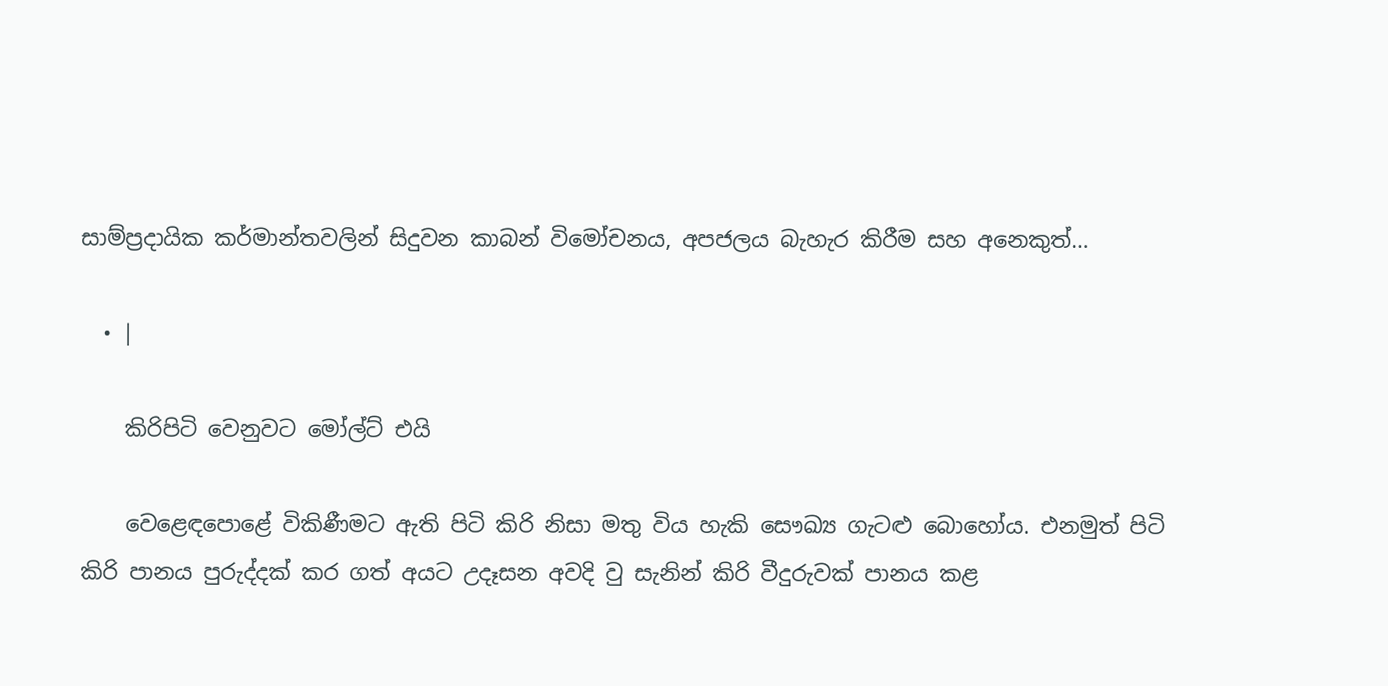සාම්ප්‍රදායික කර්මාන්තවලින් සිදුවන කාබන් විමෝචනය, අපජලය බැහැර කිරීම සහ අනෙකුත්…

  • |

    කිරිපිටි වෙනුවට මෝල්ට් එයි

    වෙළෙඳපොළේ විකිණීමට ඇති පිටි කිරි නිසා මතු විය හැකි සෞඛ්‍ය ගැටළු බොහෝය. එනමුත් පිටි කිරි පානය පුරුද්දක් කර ගත් අයට උදෑසන අවදි වු සැනින් කිරි වීදුරුවක් පානය කළ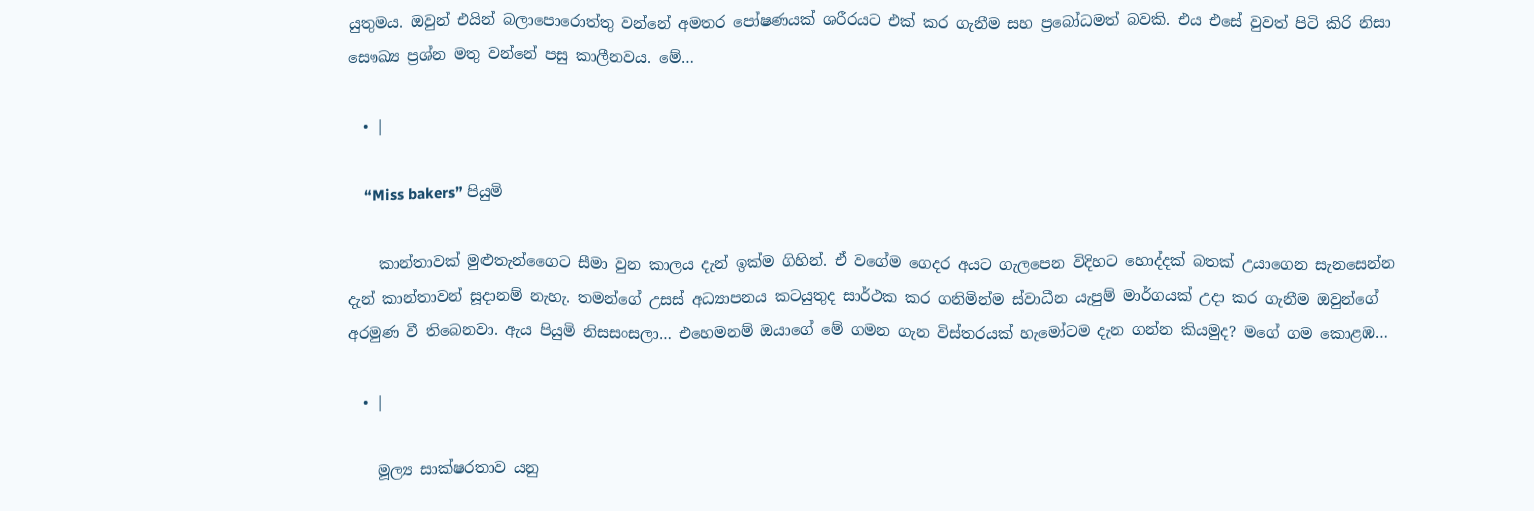යුතුමය. ඔවුන් එයින් බලාපොරොත්තු වන්නේ අමතර පෝෂණයක් ශරීරයට එක් කර ගැනීම සහ ප්‍රබෝධමත් බවකි. එය එසේ වුවත් පිටි කිරි නිසා සෞඛ්‍ය ප්‍රශ්න මතු වන්නේ පසු කාලීනවය. මේ…

  • |

    “Miss bakers” පියුමි

    කාන්තාවක් මුළුතැන්ගෛට සීමා වුන කාලය දැන් ඉක්ම ගිහින්. ඒ වගේම ගෙදර අයට ගැලපෙන විදිහට හොද්දක් බතක් උයාගෙන සැනසෙන්න දැන් කාන්තාවන් සූදානම් නැහැ. තමන්ගේ උසස් අධ්‍යාපනය කටයුතුද සාර්ථක කර ගනිමින්ම ස්වාධීන යැපුම් මාර්ගයක් උදා කර ගැනීම ඔවුන්ගේ අරමුණ වී තිබෙනවා. ඇය පියුමි නිසසංසලා… එහෙමනම් ඔයාගේ මේ ගමන ගැන විස්තරයක් හැමෝටම දැන ගන්න කියමුද? මගේ ගම කොළඹ…

  • |

    මූල්‍ය සාක්ෂරතාව යනු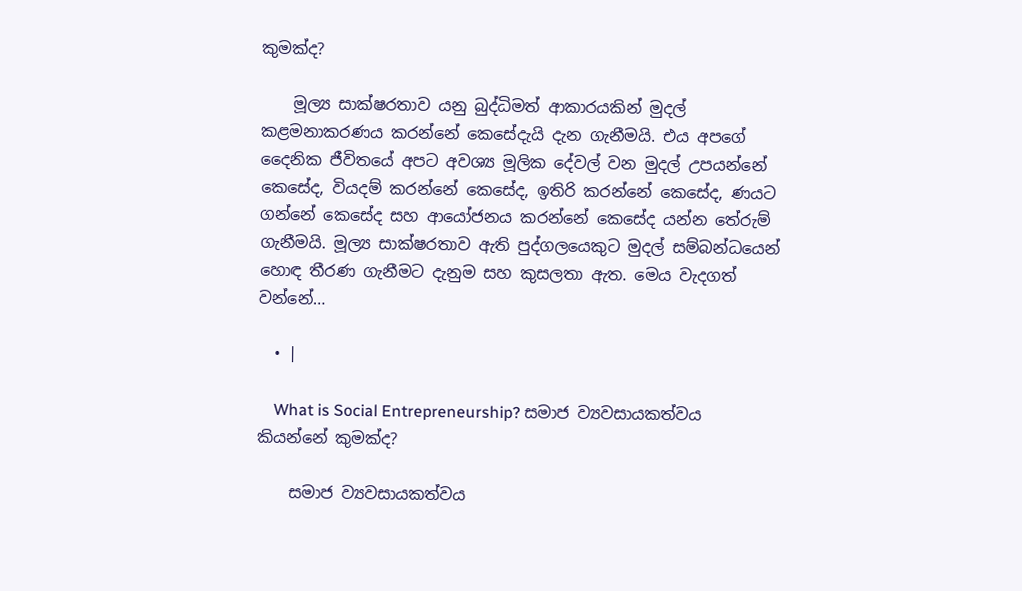කුමක්ද?

    මූල්‍ය සාක්ෂරතාව යනු බුද්ධිමත් ආකාරයකින් මුදල් කළමනාකරණය කරන්නේ කෙසේදැයි දැන ගැනීමයි. එය අපගේ දෛනික ජීවිතයේ අපට අවශ්‍ය මූලික දේවල් වන මුදල් උපයන්නේ කෙසේද, වියදම් කරන්නේ කෙසේද, ඉතිරි කරන්නේ කෙසේද, ණයට ගන්නේ කෙසේද සහ ආයෝජනය කරන්නේ කෙසේද යන්න තේරුම් ගැනීමයි. මූල්‍ය සාක්ෂරතාව ඇති පුද්ගලයෙකුට මුදල් සම්බන්ධයෙන් හොඳ තීරණ ගැනීමට දැනුම සහ කුසලතා ඇත. මෙය වැදගත් වන්නේ…

  • |

    What is Social Entrepreneurship? සමාජ ව්‍යවසායකත්වය කියන්නේ කුමක්ද?

    සමාජ ව්‍යවසායකත්වය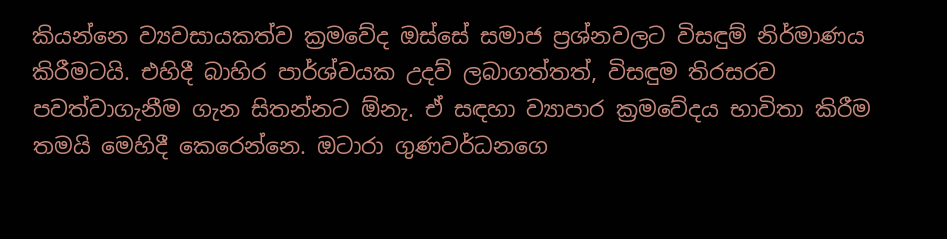කියන්නෙ ව්‍යවසායකත්ව ක්‍රමවේද ඔස්සේ සමාජ ප්‍රශ්නවලට විසඳුම් නිර්මාණය කිරීමටයි. එහිදී බාහිර පාර්ශ්වයක උදව් ලබාගත්තත්, විසඳුම තිරසරව පවත්වාගැනීම ගැන සිතන්නට ඕනැ. ඒ සඳහා ව්‍යාපාර ක්‍රමවේදය භාවිතා කිරීම තමයි මෙහිදී කෙරෙන්නෙ. ඔටාරා ගුණවර්ධනගෙ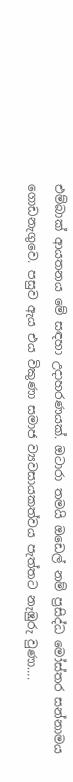එම්බාක් ආයතනය මේ සඳහා උදාහරණයක්. ඔටාරා තමයි ඔඩෙල් නම් ප්‍රසිද්ධ මෝස්තර සන්නාමය ගොඩනැගුවෙ. පසුව ඇය එය විකුණා සමාජ ව්‍යවසායකත්වය පැත්තට නැඹුරු වුණා….